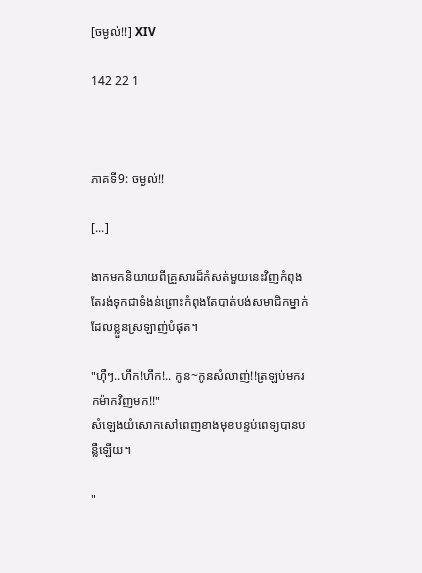[ចម្ងល់!!] XIV

142 22 1



ភាគទី9: ចម្ងល់!!

[...]

ងាកមកនិយាយពីគ្រួសារដ៏កំសត់មួយនេះវិញកំពុងតែរង់ទុកជាទំងន់ព្រោះកំពុងតែបាត់បង់សមាជិកម្នាក់ដែលខ្លួនស្រឡាញ់បំផុត។

"ហុឺៗ..ហឹក!ហឹក!.. កូន~កូនសំលាញ់!!ត្រឡប់មករកម៉ាកវិញមក!!"
សំឡេងយំសោកសៅពេញខាងមុខបន្ទប់ពេទ្យបានបន្លឺឡើយ។

"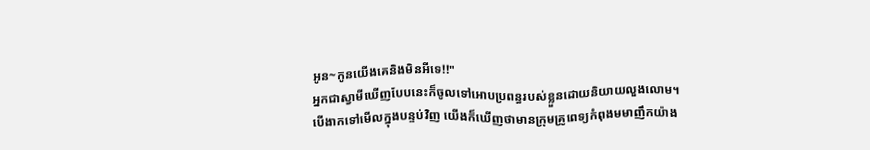អូន~កូនយើងគេនិងមិនអីទេ!!"
អ្នកជាស្វាមីឃើញបែបនេះក៏ចូលទៅអោបប្រពន្ធរបស់ខ្លួនដោយនិយាយលួងលោម។
បើងាកទៅមើលក្នុងបន្ទប់វិញ យើងក៏ឃើញថាមានក្រុមគ្រូពេទ្យកំពុងមមាញឹកយ៉ាង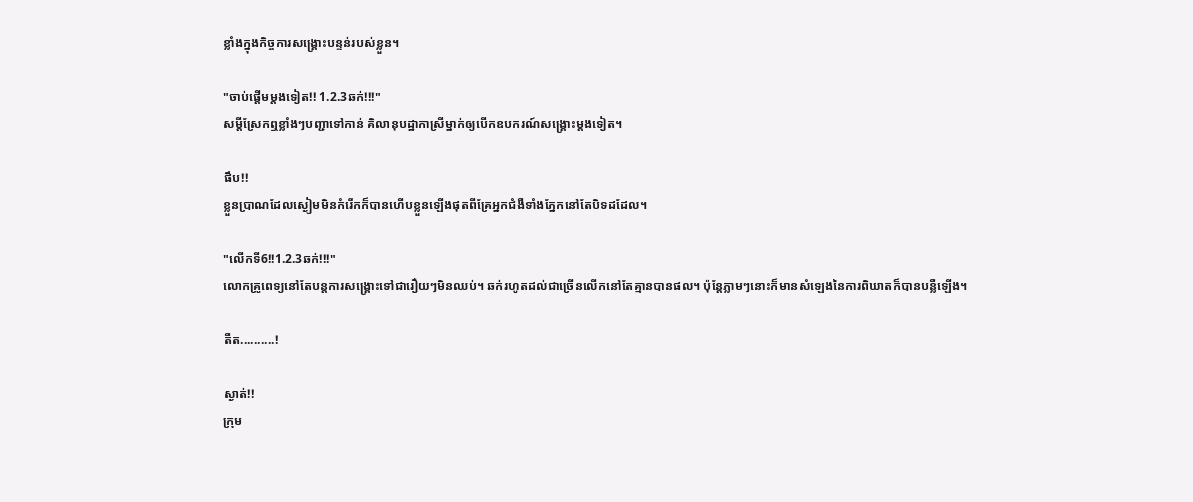ខ្លាំងក្នុងកិច្ចការសង្គ្រោះបន្ទន់របស់ខ្លួន។

"ចាប់ផ្ដើមម្តងទៀត!! 1.2.3ឆក់!!!"
សម្តីស្រែកឮខ្លាំងៗបញ្ជាទៅកាន់ គិលានុបដ្ឋាកាស្រីម្នាក់ឲ្យបើកឧបករណ៍សង្គ្រោះម្តងទៀត។

ផឹប!!
ខ្លួនប្រាណដែលស្ងៀមមិនកំរើកក៏បានហើបខ្លួនឡើងផុតពីគ្រែអ្នកជំងឺទាំងភ្នែកនៅតែបិទដដែល។

"លើកទី6!!1.2.3ឆក់!!!"
លោកគ្រូពេទ្យនៅតែបន្តការសង្គ្រោះទៅជារឿយៗមិនឈប់។ ឆក់រហូតដល់ជាច្រើនលើកនៅតែគ្មានបានផល។ ប៉ុន្តែភ្លាមៗនោះក៏មានសំឡេងនៃការពិឃាតក៏បានបន្លឺឡើង។

តឺត..........!

ស្ងាត់!!
ក្រុម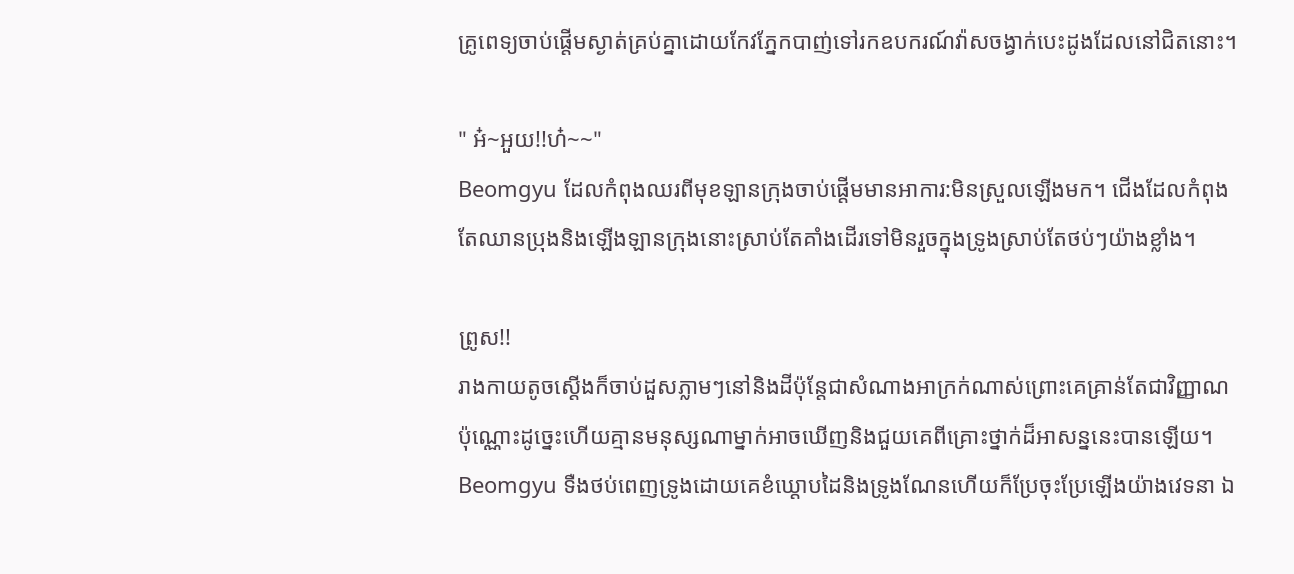គ្រូពេទ្យចាប់ផ្តើមស្ងាត់គ្រប់គ្នាដោយកែវភ្នែកបាញ់ទៅរកឧបករណ៍វ៉ាសចង្វាក់បេះដូងដែលនៅជិតនោះ។

" អ៎~អួយ!!ហ៎~~"
Beomgyu ដែលកំពុងឈរពីមុខឡានក្រុងចាប់ផ្តើមមានអាការ:មិនស្រួលឡើងមក។ ជើងដែលកំពុងតែឈានប្រុងនិងឡើងឡានក្រុងនោះស្រាប់តែគាំងដើរទៅមិនរួចក្នុងទ្រូងស្រាប់តែថប់ៗយ៉ាងខ្លាំង។

ព្រូស!!
រាងកាយតូចស្តើងក៏ចាប់ដួសភ្លាមៗនៅនិងដីប៉ុន្តែជាសំណាងអាក្រក់ណាស់ព្រោះគេគ្រាន់តែជាវិញ្ញាណប៉ុណ្ណោះដូច្នេះហើយគ្មានមនុស្សណាម្នាក់អាចឃើញនិងជួយគេពីគ្រោះថ្នាក់ដ៏អាសន្ននេះបានឡើយ។
Beomgyu ទឺងថប់ពេញទ្រូងដោយគេខំឃ្តោបដៃនិងទ្រូងណែនហើយក៏ប្រែចុះប្រែឡើងយ៉ាងវេទនា ឯ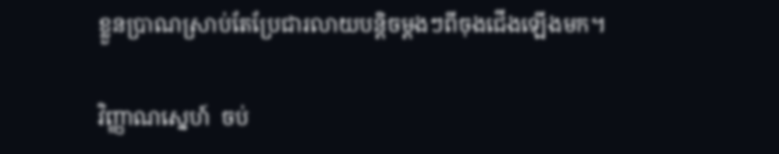ខ្លួនប្រាណស្រាប់តែប្រែជារលាយបន្តិចម្តងៗពីចុងជើងឡើងមក។

វិញ្ញាណស្នេហ៍  ចប់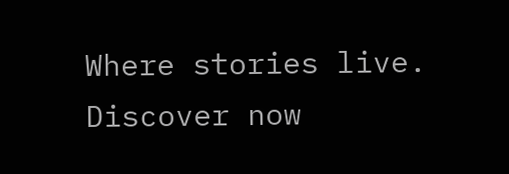Where stories live. Discover now